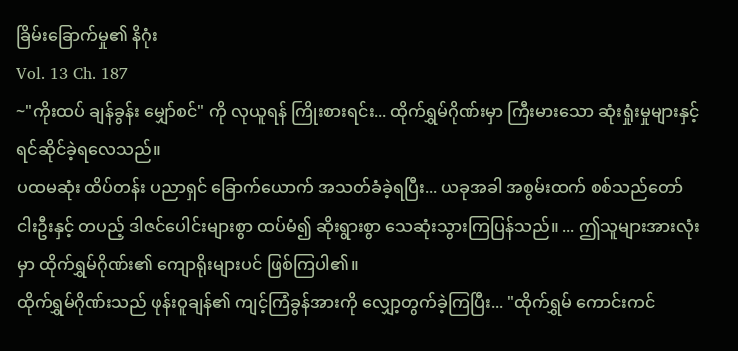ခြိမ်းခြောက်မှု၏ နိဂုံး
Vol. 13 Ch. 187
~"ကိုးထပ် ချန်ခွန်း မျှော်စင်" ကို လုယူရန် ကြိုးစားရင်း... ထိုက်ရွှမ်ဂိုဏ်းမှာ ကြီးမားသော ဆုံးရှုံးမှုများနှင့် ရင်ဆိုင်ခဲ့ရလေသည်။
ပထမဆုံး ထိပ်တန်း ပညာရှင် ခြောက်ယောက် အသတ်ခံခဲ့ရပြီး... ယခုအခါ အစွမ်းထက် စစ်သည်တော် ငါးဦးနှင့် တပည့် ဒါဇင်ပေါင်းများစွာ ထပ်မံ၍ ဆိုးရွားစွာ သေဆုံးသွားကြပြန်သည်။ ... ဤသူများအားလုံးမှာ ထိုက်ရွှမ်ဂိုဏ်း၏ ကျောရိုးများပင် ဖြစ်ကြပါ၏။
ထိုက်ရွှမ်ဂိုဏ်းသည် ဖုန်းဝူချန်၏ ကျင့်ကြံခွန်အားကို လျှော့တွက်ခဲ့ကြပြီး... "ထိုက်ရွှမ် ကောင်းကင်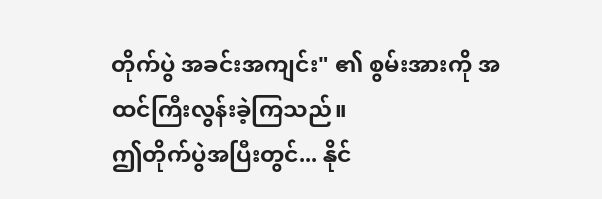တိုက်ပွဲ အခင်းအကျင်း" ၏ စွမ်းအားကို အထင်ကြီးလွန်းခဲ့ကြသည်။
ဤတိုက်ပွဲအပြီးတွင်... နိုင်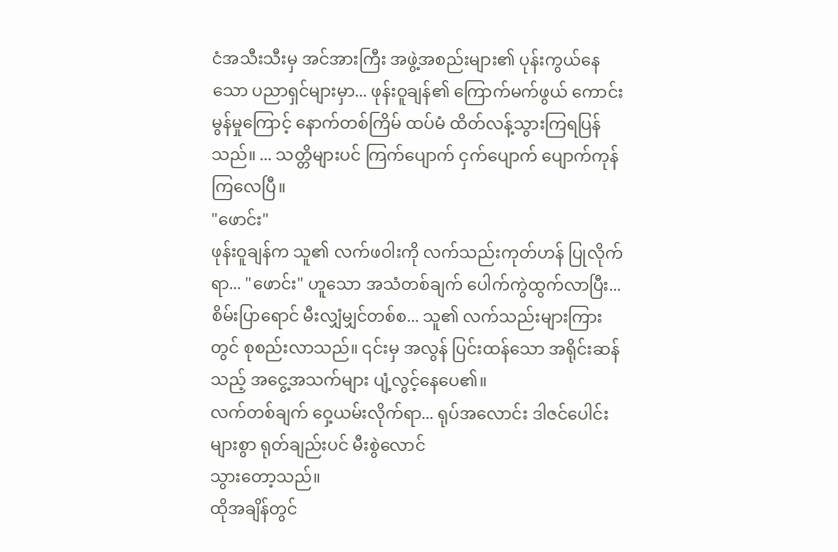ငံအသီးသီးမှ အင်အားကြီး အဖွဲ့အစည်းများ၏ ပုန်းကွယ်နေသော ပညာရှင်များမှာ... ဖုန်းဝူချန်၏ ကြောက်မက်ဖွယ် ကောင်းမွန်မှုကြောင့် နောက်တစ်ကြိမ် ထပ်မံ ထိတ်လန့်သွားကြရပြန်သည်။ ... သတ္တိများပင် ကြက်ပျောက် ငှက်ပျောက် ပျောက်ကုန်ကြလေပြီ။
"ဖောင်း"
ဖုန်းဝူချန်က သူ၏ လက်ဖဝါးကို လက်သည်းကုတ်ဟန် ပြုလိုက်ရာ... "ဖောင်း" ဟူသော အသံတစ်ချက် ပေါက်ကွဲထွက်လာပြီး... စိမ်းပြာရောင် မီးလျှံမျှင်တစ်စ... သူ၏ လက်သည်းများကြားတွင် စုစည်းလာသည်။ ၎င်းမှ အလွန် ပြင်းထန်သော အရိုင်းဆန်သည့် အငွေ့အသက်များ ပျံ့လွင့်နေပေ၏။
လက်တစ်ချက် ဝှေ့ယမ်းလိုက်ရာ... ရုပ်အလောင်း ဒါဇင်ပေါင်းများစွာ ရုတ်ချည်းပင် မီးစွဲလောင်
သွားတော့သည်။
ထိုအချိန်တွင်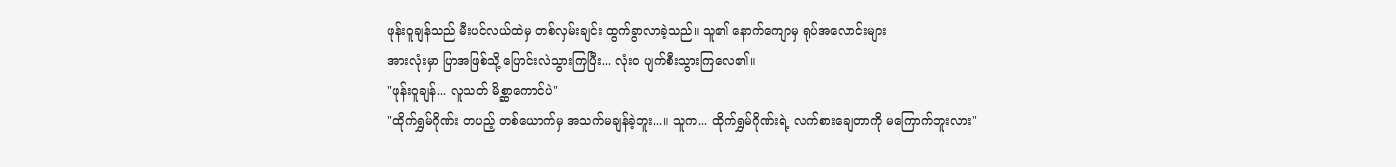ဖုန်းဝူချန်သည် မီးပင်လယ်ထဲမှ တစ်လှမ်းချင်း ထွက်ခွာလာခဲ့သည်။ သူ၏ နောက်ကျောမှ ရုပ်အလောင်းများ
အားလုံးမှာ ပြာအဖြစ်သို့ ပြောင်းလဲသွားကြပြီး... လုံးဝ ပျက်စီးသွားကြလေ၏။
"ဖုန်းဝူချန်... လူသတ် မိစ္ဆာကောင်ပဲ"
"ထိုက်ရွှမ်ဂိုဏ်း တပည့် တစ်ယောက်မှ အသက်မချန်ခဲ့ဘူး...။ သူက... ထိုက်ရွှမ်ဂိုဏ်းရဲ့ လက်စားချေတာကို မကြောက်ဘူးလား"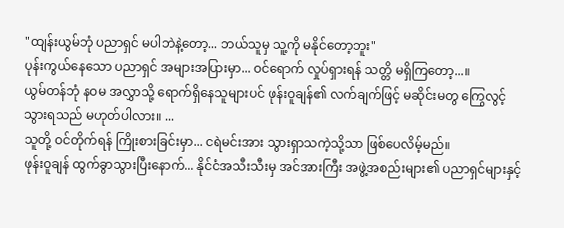"ထျန်းယွမ်ဘုံ ပညာရှင် မပါဘဲနဲ့တော့... ဘယ်သူမှ သူ့ကို မနိုင်တော့ဘူး"
ပုန်းကွယ်နေသော ပညာရှင် အများအပြားမှာ... ဝင်ရောက် လှုပ်ရှားရန် သတ္တိ မရှိကြတော့...။
ယွမ်တန်ဘုံ နဝမ အလွှာသို့ ရောက်ရှိနေသူများပင် ဖုန်းဝူချန်၏ လက်ချက်ဖြင့် မဆိုင်းမတွ ကြွေလွင့်သွားရသည် မဟုတ်ပါလား။ ...
သူတို့ ဝင်တိုက်ရန် ကြိုးစားခြင်းမှာ... ငရဲမင်းအား သွားရှာသကဲ့သို့သာ ဖြစ်ပေလိမ့်မည်။
ဖုန်းဝူချန် ထွက်ခွာသွားပြီးနောက်... နိုင်ငံအသီးသီးမှ အင်အားကြီး အဖွဲ့အစည်းများ၏ ပညာရှင်များနှင့်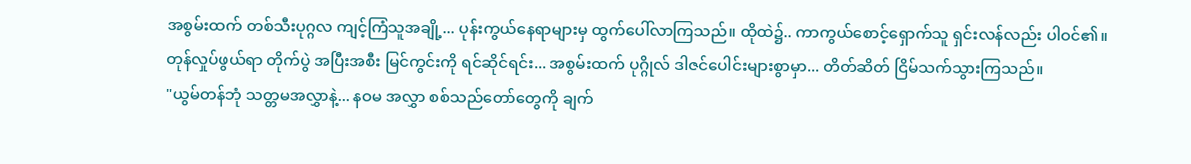အစွမ်းထက် တစ်သီးပုဂ္ဂလ ကျင့်ကြံသူအချို့... ပုန်းကွယ်နေရာများမှ ထွက်ပေါ်လာကြသည်။ ထိုထဲ၌.. ကာကွယ်စောင့်ရှောက်သူ ရှင်းလန်လည်း ပါဝင်၏။
တုန်လှုပ်ဖွယ်ရာ တိုက်ပွဲ အပြီးအစီး မြင်ကွင်းကို ရင်ဆိုင်ရင်း... အစွမ်းထက် ပုဂ္ဂိုလ် ဒါဇင်ပေါင်းများစွာမှာ... တိတ်ဆိတ် ငြိမ်သက်သွားကြသည်။
"ယွမ်တန်ဘုံ သတ္တမအလွှာနဲ့... နဝမ အလွှာ စစ်သည်တော်တွေကို ချက်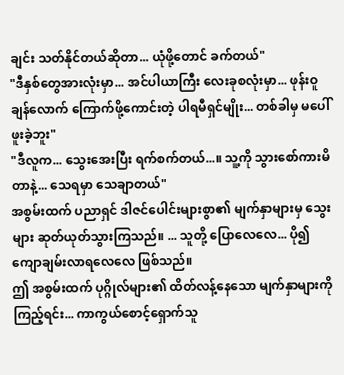ချင်း သတ်နိုင်တယ်ဆိုတာ... ယုံဖို့တောင် ခက်တယ်"
"ဒီနှစ်တွေအားလုံးမှာ... အင်ပါယာကြီး လေးခုစလုံးမှာ... ဖုန်းဝူချန်လောက် ကြောက်ဖို့ကောင်းတဲ့ ပါရမီရှင်မျိုး... တစ်ခါမှ မပေါ်ဖူးခဲ့ဘူး"
"ဒီလူက... သွေးအေးပြီး ရက်စက်တယ်...။ သူ့ကို သွားစော်ကားမိတာနဲ့... သေရမှာ သေချာတယ်"
အစွမ်းထက် ပညာရှင် ဒါဇင်ပေါင်းများစွာ၏ မျက်နှာများမှ သွေးများ ဆုတ်ယုတ်သွားကြသည်။ ... သူတို့ ပြောလေလေ... ပို၍ ကျောချမ်းလာရလေလေ ဖြစ်သည်။
ဤ အစွမ်းထက် ပုဂ္ဂိုလ်များ၏ ထိတ်လန့်နေသော မျက်နှာများကို ကြည့်ရင်း... ကာကွယ်စောင့်ရှောက်သူ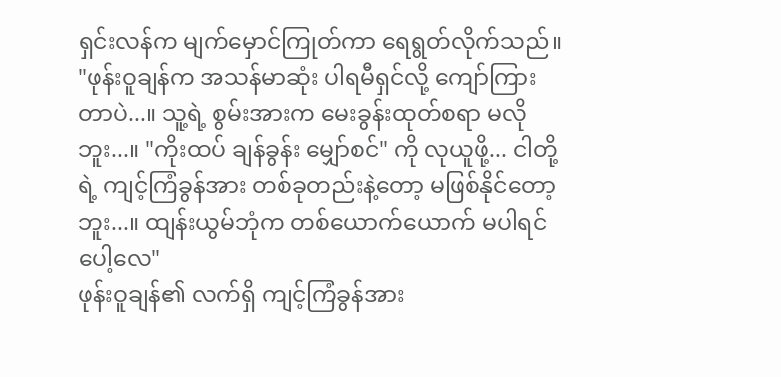ရှင်းလန်က မျက်မှောင်ကြုတ်ကာ ရေရွတ်လိုက်သည်။
"ဖုန်းဝူချန်က အသန်မာဆုံး ပါရမီရှင်လို့ ကျော်ကြားတာပဲ...။ သူ့ရဲ့ စွမ်းအားက မေးခွန်းထုတ်စရာ မလိုဘူး...။ "ကိုးထပ် ချန်ခွန်း မျှော်စင်" ကို လုယူဖို့... ငါတို့ရဲ့ ကျင့်ကြံခွန်အား တစ်ခုတည်းနဲ့တော့ မဖြစ်နိုင်တော့ဘူး...။ ထျန်းယွမ်ဘုံက တစ်ယောက်ယောက် မပါရင်ပေါ့လေ"
ဖုန်းဝူချန်၏ လက်ရှိ ကျင့်ကြံခွန်အား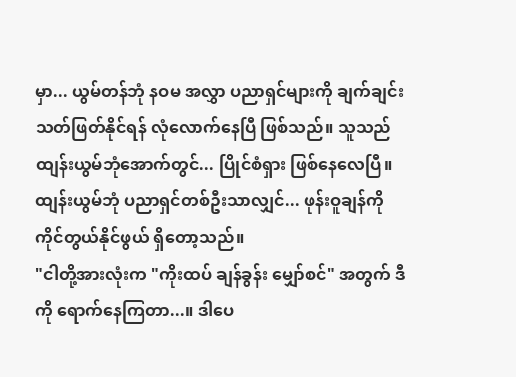မှာ... ယွမ်တန်ဘုံ နဝမ အလွှာ ပညာရှင်များကို ချက်ချင်း သတ်ဖြတ်နိုင်ရန် လုံလောက်နေပြီ ဖြစ်သည်။ သူသည် ထျန်းယွမ်ဘုံအောက်တွင်... ပြိုင်စံရှား ဖြစ်နေလေပြီ။
ထျန်းယွမ်ဘုံ ပညာရှင်တစ်ဦးသာလျှင်... ဖုန်းဝူချန်ကို ကိုင်တွယ်နိုင်ဖွယ် ရှိတော့သည်။
"ငါတို့အားလုံးက "ကိုးထပ် ချန်ခွန်း မျှော်စင်" အတွက် ဒီကို ရောက်နေကြတာ...။ ဒါပေ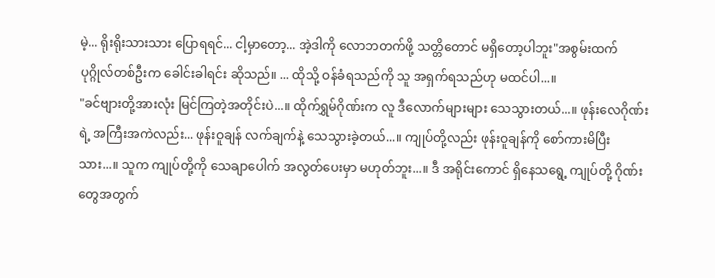မဲ့... ရိုးရိုးသားသား ပြောရရင်... ငါ့မှာတော့... အဲ့ဒါကို လောဘတက်ဖို့ သတ္တိတောင် မရှိတော့ပါဘူး"အစွမ်းထက် ပုဂ္ဂိုလ်တစ်ဦးက ခေါင်းခါရင်း ဆိုသည်။ ... ထိုသို့ ဝန်ခံရသည်ကို သူ အရှက်ရသည်ဟု မထင်ပါ...။
"ခင်ဗျားတို့အားလုံး မြင်ကြတဲ့အတိုင်းပဲ...။ ထိုက်ရွှမ်ဂိုဏ်းက လူ ဒီလောက်များများ သေသွားတယ်...။ ဖုန်းလေဂိုဏ်းရဲ့ အကြီးအကဲလည်း... ဖုန်းဝူချန် လက်ချက်နဲ့ သေသွားခဲ့တယ်...။ ကျုပ်တို့လည်း ဖုန်းဝူချန်ကို စော်ကားမိပြီးသား...။ သူက ကျုပ်တို့ကို သေချာပေါက် အလွတ်ပေးမှာ မဟုတ်ဘူး...။ ဒီ အရိုင်းကောင် ရှိနေသရွေ့ ကျုပ်တို့ ဂိုဏ်းတွေအတွက်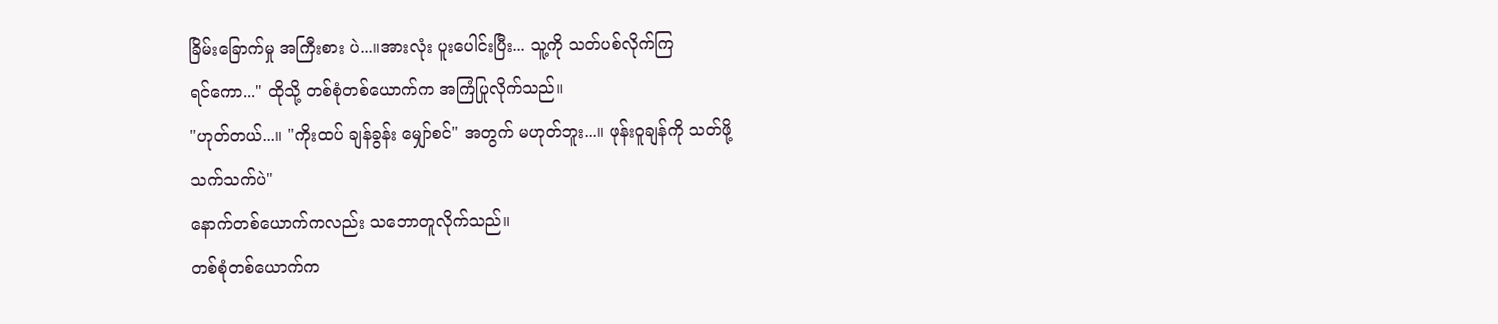ခြိမ်းခြောက်မှု အကြီးစား ပဲ...။အားလုံး ပူးပေါင်းပြီး... သူ့ကို သတ်ပစ်လိုက်ကြ
ရင်ကော..." ထိုသို့ တစ်စုံတစ်ယောက်က အကြံပြုလိုက်သည်။
"ဟုတ်တယ်...။ "ကိုးထပ် ချန်ခွန်း မျှော်စင်" အတွက် မဟုတ်ဘူး...။ ဖုန်းဝူချန်ကို သတ်ဖို့
သက်သက်ပဲ"
နောက်တစ်ယောက်ကလည်း သဘောတူလိုက်သည်။
တစ်စုံတစ်ယောက်က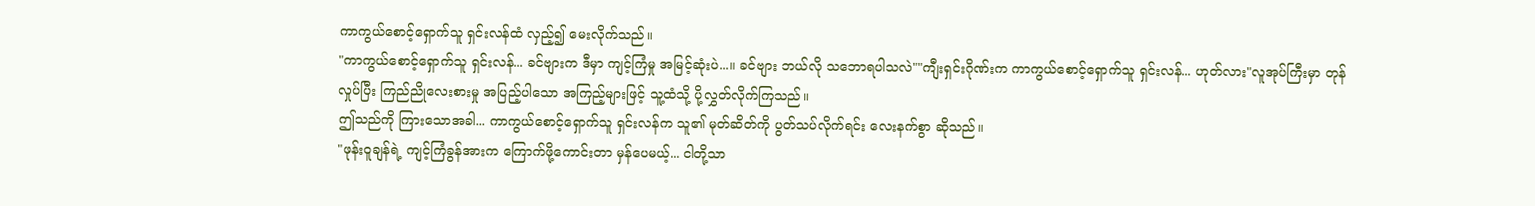ကာကွယ်စောင့်ရှောက်သူ ရှင်းလန်ထံ လှည့်၍ မေးလိုက်သည်။
"ကာကွယ်စောင့်ရှောက်သူ ရှင်းလန်... ခင်ဗျားက ဒီမှာ ကျင့်ကြံမှု အမြင့်ဆုံးပဲ...။ ခင်ဗျား ဘယ်လို သဘောရပါသလဲ""ကျီးရှင်းဂိုဏ်းက ကာကွယ်စောင့်ရှောက်သူ ရှင်းလန်... ဟုတ်လား"လူအုပ်ကြီးမှာ တုန်လှုပ်ပြီး ကြည်ညိုလေးစားမှု အပြည့်ပါသော အကြည့်များဖြင့် သူ့ထံသို့ ပို့လွှတ်လိုက်ကြသည်။
ဤသည်ကို ကြားသောအခါ... ကာကွယ်စောင့်ရှောက်သူ ရှင်းလန်က သူ၏ မုတ်ဆိတ်ကို ပွတ်သပ်လိုက်ရင်း လေးနက်စွာ ဆိုသည်။
"ဖုန်းဝူချန်ရဲ့ ကျင့်ကြံခွန်အားက ကြောက်ဖို့ကောင်းတာ မှန်ပေမယ့်... ငါတို့သာ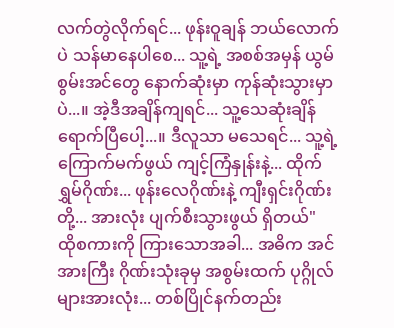လက်တွဲလိုက်ရင်... ဖုန်းဝူချန် ဘယ်လောက်ပဲ သန်မာနေပါစေ... သူ့ရဲ့ အစစ်အမှန် ယွမ်စွမ်းအင်တွေ နောက်ဆုံးမှာ ကုန်ဆုံးသွားမှာပဲ...။ အဲ့ဒီအချိန်ကျရင်... သူ့သေဆုံးချိန် ရောက်ပြီပေါ့...။ ဒီလူသာ မသေရင်... သူ့ရဲ့ ကြောက်မက်ဖွယ် ကျင့်ကြံနှုန်းနဲ့... ထိုက်ရွှမ်ဂိုဏ်း... ဖုန်းလေဂိုဏ်းနဲ့ ကျီးရှင်းဂိုဏ်းတို့... အားလုံး ပျက်စီးသွားဖွယ် ရှိတယ်"
ထိုစကားကို ကြားသောအခါ... အဓိက အင်အားကြီး ဂိုဏ်းသုံးခုမှ အစွမ်းထက် ပုဂ္ဂိုလ်များအားလုံး... တစ်ပြိုင်နက်တည်း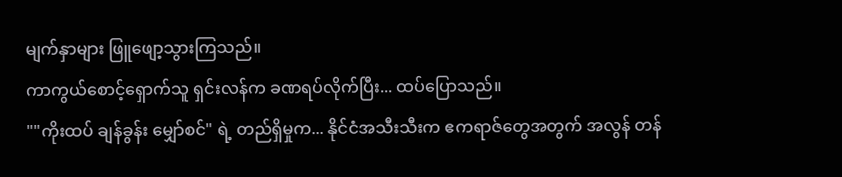မျက်နှာများ ဖြူဖျော့သွားကြသည်။
ကာကွယ်စောင့်ရှောက်သူ ရှင်းလန်က ခဏရပ်လိုက်ပြီး... ထပ်ပြောသည်။
""ကိုးထပ် ချန်ခွန်း မျှော်စင်" ရဲ့ တည်ရှိမှုက... နိုင်ငံအသီးသီးက ဧကရာဇ်တွေအတွက် အလွန် တန်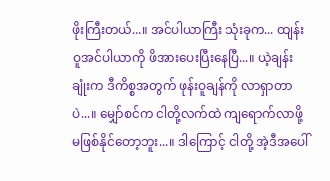ဖိုးကြီးတယ်...။ အင်ပါယာကြီး သုံးခုက... ထျန်းဝူအင်ပါယာကို ဖိအားပေးပြီးနေပြီ...။ ယဲ့ချန်းချုံးက ဒီကိစ္စအတွက် ဖုန်းဝူချန်ကို လာရှာတာပဲ...။ မျှော်စင်က ငါတို့လက်ထဲ ကျရောက်လာဖို့ မဖြစ်နိုင်တော့ဘူး...။ ဒါကြောင့် ငါတို့ အဲ့ဒီအပေါ်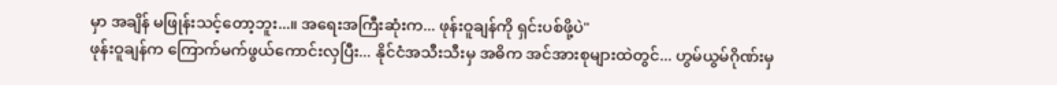မှာ အချိန် မဖြုန်းသင့်တော့ဘူး...။ အရေးအကြီးဆုံးက... ဖုန်းဝူချန်ကို ရှင်းပစ်ဖို့ပဲ"
ဖုန်းဝူချန်က ကြောက်မက်ဖွယ်ကောင်းလှပြီး... နိုင်ငံအသီးသီးမှ အဓိက အင်အားစုများထဲတွင်... ဟွမ်ယွမ်ဂိုဏ်းမှ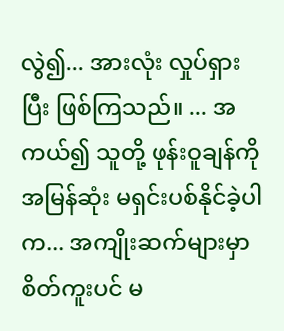လွဲ၍... အားလုံး လှုပ်ရှားပြီး ဖြစ်ကြသည်။ ... အကယ်၍ သူတို့ ဖုန်းဝူချန်ကို အမြန်ဆုံး မရှင်းပစ်နိုင်ခဲ့ပါက... အကျိုးဆက်များမှာ စိတ်ကူးပင် မ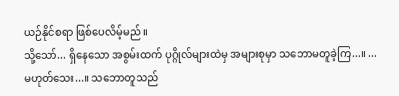ယဉ်နိုင်စရာ ဖြစ်ပေလိမ့်မည်။
သို့သော်... ရှိနေသော အစွမ်းထက် ပုဂ္ဂိုလ်များထဲမှ အများစုမှာ သဘောမတူခဲ့ကြ...။ ... မဟုတ်သေး...။ သဘောတူသည်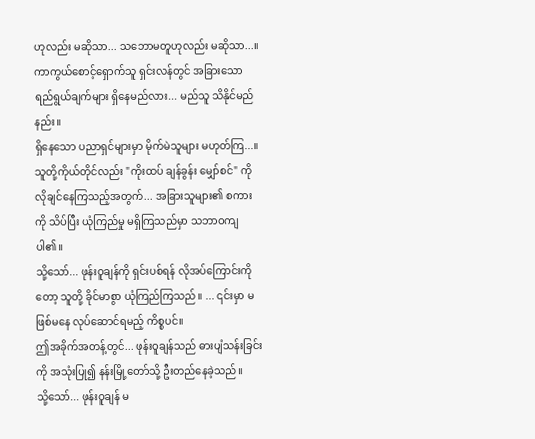ဟုလည်း မဆိုသာ... သဘောမတူဟုလည်း မဆိုသာ...။
ကာကွယ်စောင့်ရှောက်သူ ရှင်းလန်တွင် အခြားသော ရည်ရွယ်ချက်များ ရှိနေမည်လား... မည်သူ သိနိုင်မည်နည်း။
ရှိနေသော ပညာရှင်များမှာ မိုက်မဲသူများ မဟုတ်ကြ...။ သူတို့ကိုယ်တိုင်လည်း "ကိုးထပ် ချန်ခွန်း မျှော်စင်" ကို လိုချင်နေကြသည့်အတွက်... အခြားသူများ၏ စကားကို သိပ်ပြီး ယုံကြည်မှု မရှိကြသည်မှာ သဘာဝကျပါ၏။
သို့သော်... ဖုန်းဝူချန်ကို ရှင်းပစ်ရန် လိုအပ်ကြောင်းကိုတော့ သူတို့ ခိုင်မာစွာ ယုံကြည်ကြသည်။ ... ၎င်းမှာ မဖြစ်မနေ လုပ်ဆောင်ရမည့် ကိစ္စပင်။
ဤအခိုက်အတန့်တွင်... ဖုန်းဝူချန်သည် ဓားပျံသန်းခြင်းကို အသုံးပြု၍ နန်းမြို့တော်သို့ ဦးတည်နေခဲ့သည်။
သို့သော်... ဖုန်းဝူချန် မ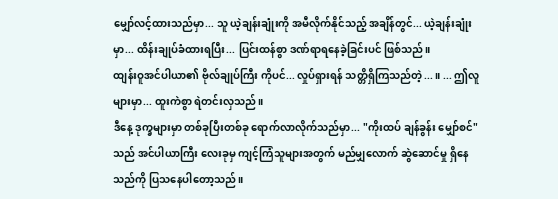မျှော်လင့်ထားသည်မှာ... သူ ယဲ့ချန်းချုံးကို အမီလိုက်နိုင်သည့် အချိန်တွင်... ယဲ့ချန်းချုံးမှာ... ထိန်းချုပ်ခံထားရပြီး... ပြင်းထန်စွာ ဒဏ်ရာရနေခဲ့ခြင်းပင် ဖြစ်သည်။
ထျန်းဝူအင်ပါယာ၏ ဗိုလ်ချုပ်ကြီး ကိုပင်... လှုပ်ရှားရန် သတ္တိရှိကြသည်တဲ့...။ ... ဤလူများမှာ... ထူးကဲစွာ ရဲတင်းလှသည်။
ဒီနေ့ ဒုက္ခများမှာ တစ်ခုပြီးတစ်ခု ရောက်လာလိုက်သည်မှာ... "ကိုးထပ် ချန်ခွန်း မျှော်စင်" သည် အင်ပါယာကြီး လေးခုမှ ကျင့်ကြံသူများအတွက် မည်မျှလောက် ဆွဲဆောင်မှု ရှိနေသည်ကို ပြသနေပါတော့သည်။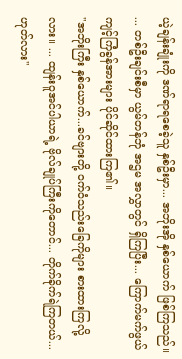ယဲ့ချန်းချုံးကို ဒဏ်ရာရစေခဲ့သူ နှစ်ဦးမှာ... အဘိုးအို နှစ်ယောက် ဖြစ်ကြသည်။ ... တစ်ဦးချင်းစီမှာ ယွမ်တန်ဘုံ အဌမ အလွှာတွင် ရှိကြပြီး... ကြောက်မက်ဖွယ် ကျင့်ကြံခွန်အားများ ပိုင်ဆိုင်ထားကြ၏။
"အဘိုးကြီး နှစ်ယောက်...ခင်ဗျားတို့ ဝက်ဝံသည်းခြေကိုများ စားထားကြလို့လား။ ... ထျန်းဝူအင်ပါယာရဲ့ ဗိုလ်ချုပ်ကြီးကိုတောင်... တိုက်ခိုက်ရဲကြတယ်... ဟုတ်လား"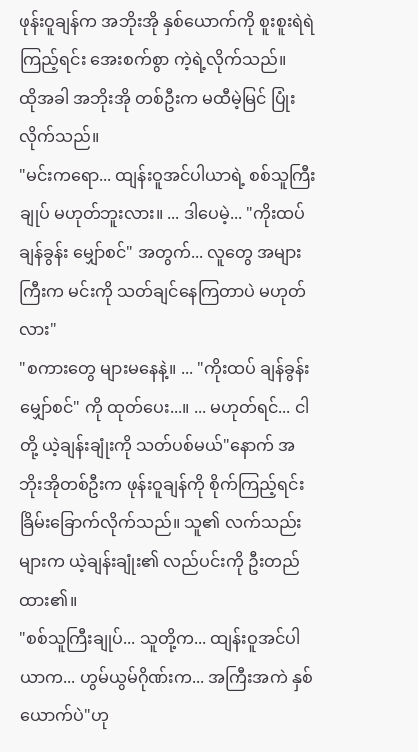ဖုန်းဝူချန်က အဘိုးအို နှစ်ယောက်ကို စူးစူးရဲရဲ ကြည့်ရင်း အေးစက်စွာ ကဲ့ရဲ့လိုက်သည်။
ထိုအခါ အဘိုးအို တစ်ဦးက မထီမဲ့မြင် ပြုံးလိုက်သည်။
"မင်းကရော... ထျန်းဝူအင်ပါယာရဲ့ စစ်သူကြီးချုပ် မဟုတ်ဘူးလား။ ... ဒါပေမဲ့... "ကိုးထပ် ချန်ခွန်း မျှော်စင်" အတွက်... လူတွေ အများကြီးက မင်းကို သတ်ချင်နေကြတာပဲ မဟုတ်လား"
"စကားတွေ များမနေနဲ့။ ... "ကိုးထပ် ချန်ခွန်း မျှော်စင်" ကို ထုတ်ပေး...။ ... မဟုတ်ရင်... ငါတို့ ယဲ့ချန်းချုံးကို သတ်ပစ်မယ်"နောက် အဘိုးအိုတစ်ဦးက ဖုန်းဝူချန်ကို စိုက်ကြည့်ရင်း ခြိမ်းခြောက်လိုက်သည်။ သူ၏ လက်သည်းများက ယဲ့ချန်းချုံး၏ လည်ပင်းကို ဦးတည်ထား၏။
"စစ်သူကြီးချုပ်... သူတို့က... ထျန်းဝူအင်ပါယာက... ဟွမ်ယွမ်ဂိုဏ်းက... အကြီးအကဲ နှစ်ယောက်ပဲ"ဟု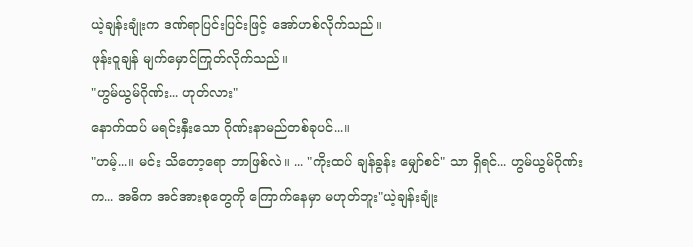ယဲ့ချန်းချုံးက ဒဏ်ရာပြင်းပြင်းဖြင့် အော်ဟစ်လိုက်သည်။
ဖုန်းဝူချန် မျက်မှောင်ကြုတ်လိုက်သည်။
"ဟွမ်ယွမ်ဂိုဏ်း... ဟုတ်လား"
နောက်ထပ် မရင်းနှီးသော ဂိုဏ်းနာမည်တစ်ခုပင်...။
"ဟမ့်...။ မင်း သိတော့ရော ဘာဖြစ်လဲ။ ... "ကိုးထပ် ချန်ခွန်း မျှော်စင်" သာ ရှိရင်... ဟွမ်ယွမ်ဂိုဏ်းက... အဓိက အင်အားစုတွေကို ကြောက်နေမှာ မဟုတ်ဘူး"ယဲ့ချန်းချုံး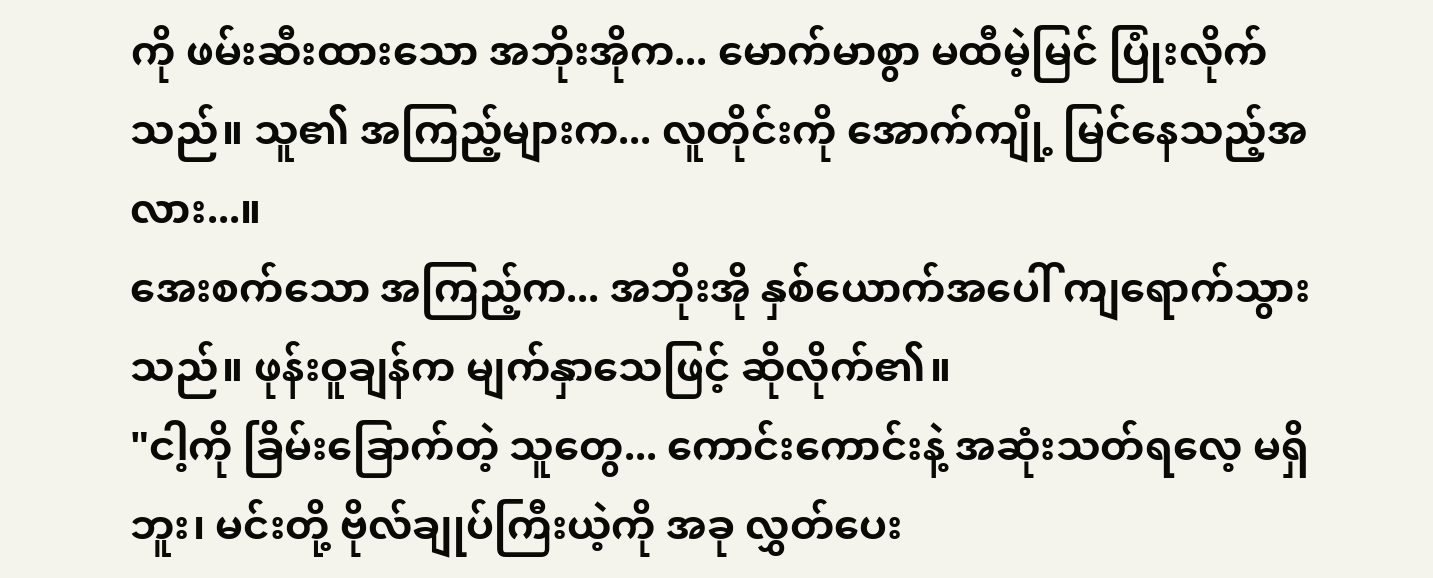ကို ဖမ်းဆီးထားသော အဘိုးအိုက... မောက်မာစွာ မထီမဲ့မြင် ပြုံးလိုက်သည်။ သူ၏ အကြည့်များက... လူတိုင်းကို အောက်ကျို့ မြင်နေသည့်အလား...။
အေးစက်သော အကြည့်က... အဘိုးအို နှစ်ယောက်အပေါ် ကျရောက်သွားသည်။ ဖုန်းဝူချန်က မျက်နှာသေဖြင့် ဆိုလိုက်၏။
"ငါ့ကို ခြိမ်းခြောက်တဲ့ သူတွေ... ကောင်းကောင်းနဲ့ အဆုံးသတ်ရလေ့ မရှိဘူး၊ မင်းတို့ ဗိုလ်ချုပ်ကြီးယဲ့ကို အခု လွှတ်ပေး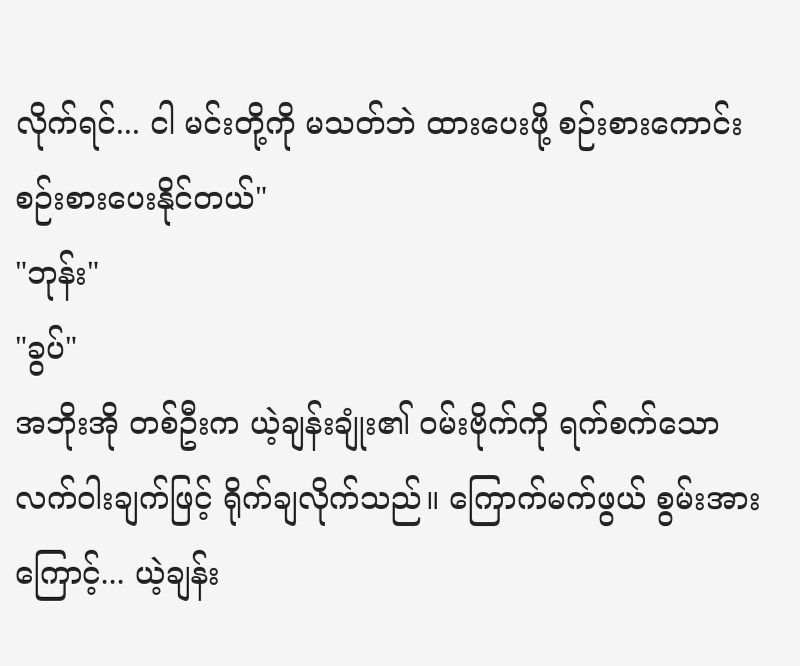လိုက်ရင်... ငါ မင်းတို့ကို မသတ်ဘဲ ထားပေးဖို့ စဉ်းစားကောင်း စဉ်းစားပေးနိုင်တယ်"
"ဘုန်း"
"ခွပ်"
အဘိုးအို တစ်ဦးက ယဲ့ချန်းချုံး၏ ဝမ်းဗိုက်ကို ရက်စက်သော လက်ဝါးချက်ဖြင့် ရိုက်ချလိုက်သည်။ ကြောက်မက်ဖွယ် စွမ်းအားကြောင့်... ယဲ့ချန်း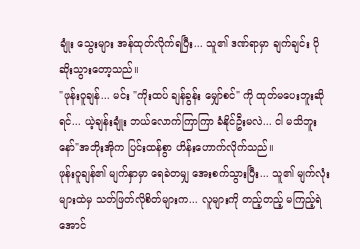ချုံး သွေးများ အန်ထုတ်လိုက်ရပြီး... သူ၏ ဒဏ်ရာမှာ ချက်ချင်း ပိုဆိုးသွားတော့သည်။
"ဖုန်းဝူချန်... မင်း "ကိုးထပ် ချန်ခွန်း မျှော်စင်" ကို ထုတ်မပေးဘူးဆိုရင်... ယဲ့ချန်းချုံး ဘယ်လောက်ကြာကြာ ခံနိုင်ဦးမလဲ... ငါ မသိဘူးနော်"အဘိုးအိုက ပြင်းထန်စွာ ဟိန်းဟောက်လိုက်သည်။
ဖုန်းဝူချန်၏ မျက်နှာမှာ ရေခဲတမျှ အေးစက်သွားပြီး... သူ၏ မျက်လုံးများထဲမှ သတ်ဖြတ်လိုစိတ်များက... လူများကို တည့်တည့် မကြည့်ရဲအောင်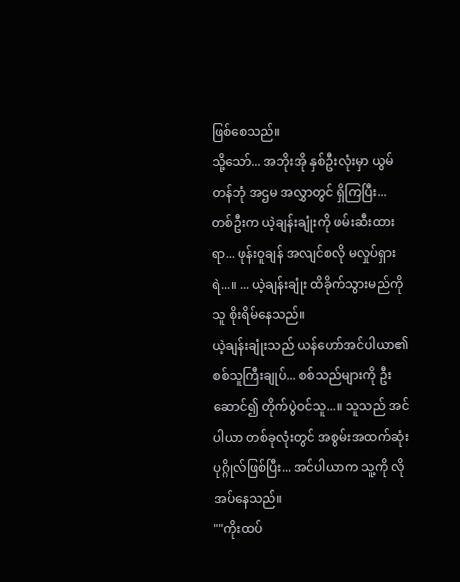ဖြစ်စေသည်။
သို့သော်... အဘိုးအို နှစ်ဦးလုံးမှာ ယွမ်တန်ဘုံ အဌမ အလွှာတွင် ရှိကြပြီး... တစ်ဦးက ယဲ့ချန်းချုံးကို ဖမ်းဆီးထားရာ... ဖုန်းဝူချန် အလျင်စလို မလှုပ်ရှားရဲ...။ ... ယဲ့ချန်းချုံး ထိခိုက်သွားမည်ကို သူ စိုးရိမ်နေသည်။
ယဲ့ချန်းချုံးသည် ယန်ဟော်အင်ပါယာ၏ စစ်သူကြီးချုပ်... စစ်သည်များကို ဦးဆောင်၍ တိုက်ပွဲဝင်သူ...။ သူသည် အင်ပါယာ တစ်ခုလုံးတွင် အစွမ်းအထက်ဆုံး ပုဂ္ဂိုလ်ဖြစ်ပြီး... အင်ပါယာက သူ့ကို လိုအပ်နေသည်။
""ကိုးထပ်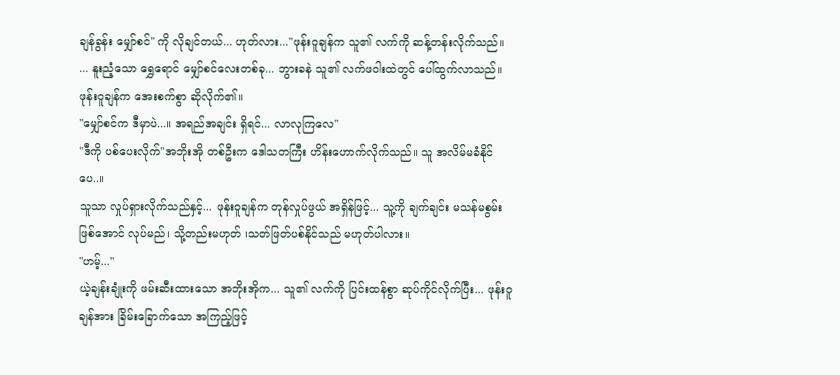ချန်ခွန်း မျှော်စင်" ကို လိုချင်တယ်... ဟုတ်လား..."ဖုန်းဝူချန်က သူ၏ လက်ကို ဆန့်တန်းလိုက်သည်။ ... နူးညံ့သော ရွှေရောင် မျှော်စင်လေးတစ်ခု... ဘွားခနဲ သူ၏ လက်ဖဝါးထဲတွင် ပေါ်ထွက်လာသည်။ ဖုန်းဝူချန်က အေးစက်စွာ ဆိုလိုက်၏။
"မျှော်စင်က ဒီမှာပဲ...။ အရည်အချင်း ရှိရင်... လာလုကြလေ"
"ဒီကို ပစ်ပေးလိုက်"အဘိုးအို တစ်ဦးက ဒေါသတကြီး ဟိန်းဟောက်လိုက်သည်။ သူ အလိမ်မခံနိုင်ပေ..။
သူသာ လှုပ်ရှားလိုက်သည်နှင့်... ဖုန်းဝူချန်က တုန်လှုပ်ဖွယ် အရှိန်ဖြင့်... သူ့ကို ချက်ချင်း မသန်မစွမ်း ဖြစ်အောင် လုပ်မည်၊ သို့တည်းမဟုတ် ၊သတ်ဖြတ်ပစ်နိုင်သည် မဟုတ်ပါလား။
"ဟမ့်..."
ယဲ့ချန်းချုံးကို ဖမ်းဆီးထားသော အဘိုးအိုက... သူ၏ လက်ကို ပြင်းထန်စွာ ဆုပ်ကိုင်လိုက်ပြီး... ဖုန်းဝူချန်အား ခြိမ်းခြောက်သော အကြည့်ဖြင့်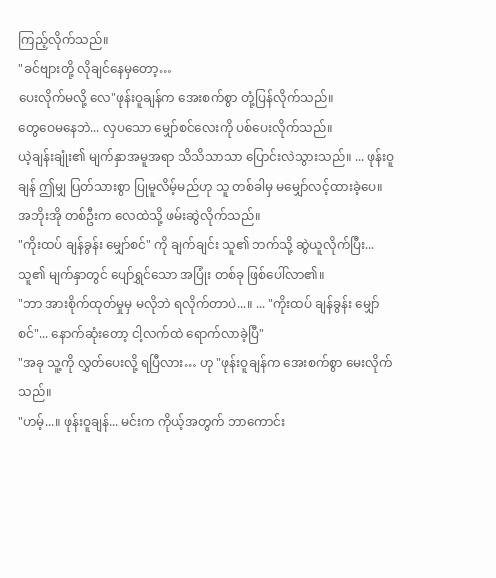ကြည့်လိုက်သည်။
"ခင်ဗျားတို့ လိုချင်နေမှတော့…
ပေးလိုက်မလို့ လေ"ဖုန်းဝူချန်က အေးစက်စွာ တုံ့ပြန်လိုက်သည်။
တွေဝေမနေဘဲ... လှပသော မျှော်စင်လေးကို ပစ်ပေးလိုက်သည်။
ယဲ့ချန်းချုံး၏ မျက်နှာအမူအရာ သိသိသာသာ ပြောင်းလဲသွားသည်။ ... ဖုန်းဝူချန် ဤမျှ ပြတ်သားစွာ ပြုမူလိမ့်မည်ဟု သူ တစ်ခါမှ မမျှော်လင့်ထားခဲ့ပေ။
အဘိုးအို တစ်ဦးက လေထဲသို့ ဖမ်းဆွဲလိုက်သည်။
"ကိုးထပ် ချန်ခွန်း မျှော်စင်" ကို ချက်ချင်း သူ၏ ဘက်သို့ ဆွဲယူလိုက်ပြီး... သူ၏ မျက်နှာတွင် ပျော်ရွှင်သော အပြုံး တစ်ခု ဖြစ်ပေါ်လာ၏။
"ဘာ အားစိုက်ထုတ်မှုမှ မလိုဘဲ ရလိုက်တာပဲ...။ ... "ကိုးထပ် ချန်ခွန်း မျှော်စင်"... နောက်ဆုံးတော့ ငါ့လက်ထဲ ရောက်လာခဲ့ပြီ"
"အခု သူ့ကို လွှတ်ပေးလို့ ရပြီလား… ဟု "ဖုန်းဝူချန်က အေးစက်စွာ မေးလိုက်သည်။
"ဟမ့်...။ ဖုန်းဝူချန်... မင်းက ကိုယ့်အတွက် ဘာကောင်း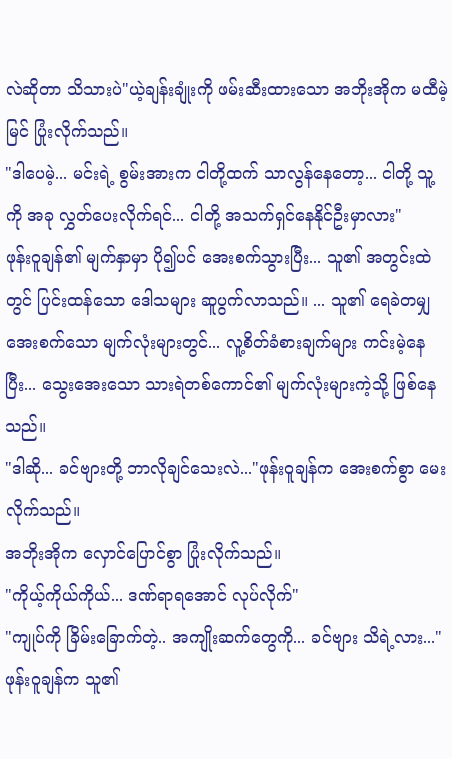လဲဆိုတာ သိသားပဲ"ယဲ့ချန်းချုံးကို ဖမ်းဆီးထားသော အဘိုးအိုက မထီမဲ့မြင် ပြုံးလိုက်သည်။
"ဒါပေမဲ့... မင်းရဲ့ စွမ်းအားက ငါတို့ထက် သာလွန်နေတော့... ငါတို့ သူ့ကို အခု လွှတ်ပေးလိုက်ရင်... ငါတို့ အသက်ရှင်နေနိုင်ဦးမှာလား"
ဖုန်းဝူချန်၏ မျက်နှာမှာ ပို၍ပင် အေးစက်သွားပြီး... သူ၏ အတွင်းထဲတွင် ပြင်းထန်သော ဒေါသများ ဆူပွက်လာသည်။ ... သူ၏ ရေခဲတမျှ အေးစက်သော မျက်လုံးများတွင်... လူ့စိတ်ခံစားချက်များ ကင်းမဲ့နေပြီး... သွေးအေးသော သားရဲတစ်ကောင်၏ မျက်လုံးများကဲ့သို့ ဖြစ်နေသည်။
"ဒါဆို... ခင်ဗျားတို့ ဘာလိုချင်သေးလဲ..."ဖုန်းဝူချန်က အေးစက်စွာ မေးလိုက်သည်။
အဘိုးအိုက လှောင်ပြောင်စွာ ပြုံးလိုက်သည်။
"ကိုယ့်ကိုယ်ကိုယ်... ဒဏ်ရာရအောင် လုပ်လိုက်"
"ကျုပ်ကို ခြိမ်းခြောက်တဲ့.. အကျိုးဆက်တွေကို... ခင်ဗျား သိရဲ့လား..."ဖုန်းဝူချန်က သူ၏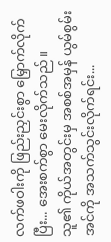လက်ဖဝါးကို ဖြည်းညှင်းစွာ မြှောက်လိုက်ပြီး... အေးစက်စွာ မေးလိုက်သည်။
သူ၏ ကိုယ်အတွင်းမှ အစစ်အမှန် ယွမ်စွမ်းအင်ကို အသက်သွင်းလိုက်ရင်း...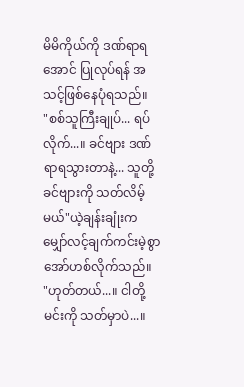မိမိကိုယ်ကို ဒဏ်ရာရအောင် ပြုလုပ်ရန် အသင့်ဖြစ်နေပုံရသည်။
"စစ်သူကြီးချုပ်... ရပ်လိုက်...။ ခင်ဗျား ဒဏ်ရာရသွားတာနဲ့... သူတို့ ခင်ဗျားကို သတ်လိမ့်မယ်"ယဲ့ချန်းချုံးက မျှော်လင့်ချက်ကင်းမဲ့စွာ အော်ဟစ်လိုက်သည်။
"ဟုတ်တယ်...။ ငါတို့ မင်းကို သတ်မှာပဲ...။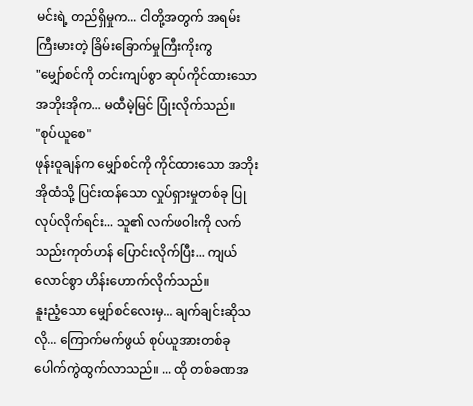မင်းရဲ့ တည်ရှိမှုက... ငါတို့အတွက် အရမ်းကြီးမားတဲ့ ခြိမ်းခြောက်မှုကြီးကိုးကွ
"မျှော်စင်ကို တင်းကျပ်စွာ ဆုပ်ကိုင်ထားသော အဘိုးအိုက... မထီမဲ့မြင် ပြုံးလိုက်သည်။
"စုပ်ယူစေ"
ဖုန်းဝူချန်က မျှော်စင်ကို ကိုင်ထားသော အဘိုးအိုထံသို့ ပြင်းထန်သော လှုပ်ရှားမှုတစ်ခု ပြုလုပ်လိုက်ရင်း... သူ၏ လက်ဖဝါးကို လက်သည်းကုတ်ဟန် ပြောင်းလိုက်ပြီး... ကျယ်လောင်စွာ ဟိန်းဟောက်လိုက်သည်။
နူးညံ့သော မျှော်စင်လေးမှ... ချက်ချင်းဆိုသလို... ကြောက်မက်ဖွယ် စုပ်ယူအားတစ်ခု ပေါက်ကွဲထွက်လာသည်။ ... ထို တစ်ခဏအ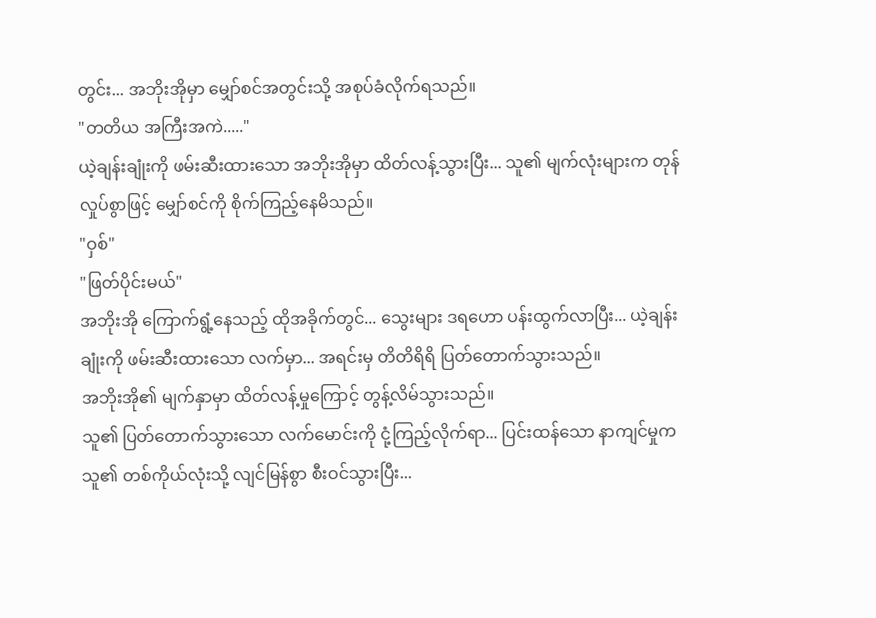တွင်း... အဘိုးအိုမှာ မျှော်စင်အတွင်းသို့ အစုပ်ခံလိုက်ရသည်။
"တတိယ အကြီးအကဲ....."
ယဲ့ချန်းချုံးကို ဖမ်းဆီးထားသော အဘိုးအိုမှာ ထိတ်လန့်သွားပြီး... သူ၏ မျက်လုံးများက တုန်လှုပ်စွာဖြင့် မျှော်စင်ကို စိုက်ကြည့်နေမိသည်။
"ဝှစ်"
"ဖြတ်ပိုင်းမယ်"
အဘိုးအို ကြောက်ရွံ့နေသည့် ထိုအခိုက်တွင်... သွေးများ ဒရဟော ပန်းထွက်လာပြီး... ယဲ့ချန်းချုံးကို ဖမ်းဆီးထားသော လက်မှာ... အရင်းမှ တိတိရိရိ ပြတ်တောက်သွားသည်။
အဘိုးအို၏ မျက်နှာမှာ ထိတ်လန့်မှုကြောင့် တွန့်လိမ်သွားသည်။
သူ၏ ပြတ်တောက်သွားသော လက်မောင်းကို ငုံ့ကြည့်လိုက်ရာ... ပြင်းထန်သော နာကျင်မှုက သူ၏ တစ်ကိုယ်လုံးသို့ လျင်မြန်စွာ စီးဝင်သွားပြီး...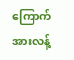ကြောက်အားလန့်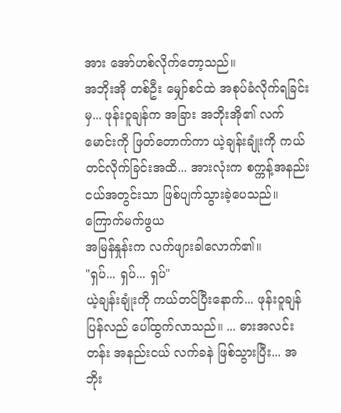အား အော်ဟစ်လိုက်တော့သည်။
အဘိုးအို တစ်ဦး မျှော်စင်ထဲ အစုပ်ခံလိုက်ရခြင်းမှ... ဖုန်းဝူချန်က အခြား အဘိုးအို၏ လက်မောင်းကို ဖြတ်တောက်ကာ ယဲ့ချန်းချုံးကို ကယ်တင်လိုက်ခြင်းအထိ... အားလုံးက စက္ကန့်အနည်းငယ်အတွင်းသာ ဖြစ်ပျက်သွားခဲ့ပေသည်။
ကြောက်မက်ဖွယ
အမြန်နှုန်းက လက်ဖျားခါလောက်၏။
"ရှပ်... ရှပ်... ရှပ်"
ယဲ့ချန်းချုံးကို ကယ်တင်ပြီးနောက်... ဖုန်းဝူချန် ပြန်လည် ပေါ်ထွက်လာသည်။ ... ဓားအလင်းတန်း အနည်းငယ် လက်ခနဲ ဖြစ်သွားပြီး... အဘိုး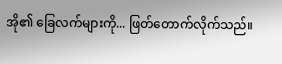အို၏ ခြေလက်များကို... ဖြတ်တောက်လိုက်သည်။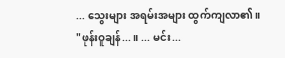... သွေးများ အရမ်းအများ ထွက်ကျလာ၏။
"ဖုန်းဝူချန်...။ ... မင်း...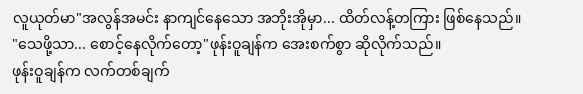လူယုတ်မာ"အလွန်အမင်း နာကျင်နေသော အဘိုးအိုမှာ... ထိတ်လန့်တကြား ဖြစ်နေသည်။
"သေဖို့သာ... စောင့်နေလိုက်တော့"ဖုန်းဝူချန်က အေးစက်စွာ ဆိုလိုက်သည်။
ဖုန်းဝူချန်က လက်တစ်ချက်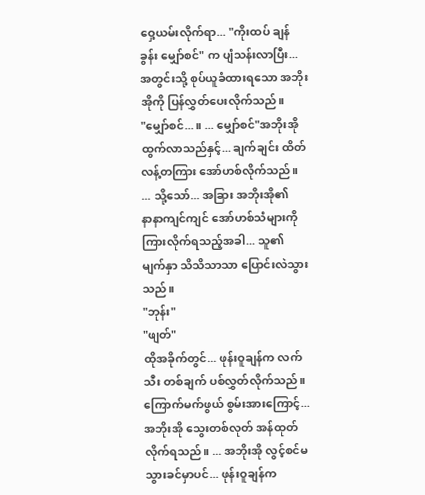ဝှေ့ယမ်းလိုက်ရာ... "ကိုးထပ် ချန်ခွန်း မျှော်စင်" က ပျံသန်းလာပြီး... အတွင်းသို့ စုပ်ယူခံထားရသော အဘိုးအိုကို ပြန်လွှတ်ပေးလိုက်သည်။
"မျှော်စင်...။ ... မျှော်စင်"အဘိုးအို ထွက်လာသည်နှင့်... ချက်ချင်း ထိတ်လန့်တကြား အော်ဟစ်လိုက်သည်။ ... သို့သော်... အခြား အဘိုးအို၏
နာနာကျင်ကျင် အော်ဟစ်သံများကို ကြားလိုက်ရသည့်အခါ... သူ၏ မျက်နှာ သိသိသာသာ ပြောင်းလဲသွားသည်။
"ဘုန်း"
"ဖျတ်"
ထိုအခိုက်တွင်... ဖုန်းဝူချန်က လက်သီး တစ်ချက် ပစ်လွှတ်လိုက်သည်။ ကြောက်မက်ဖွယ် စွမ်းအားကြောင့်... အဘိုးအို သွေးတစ်လုတ် အန်ထုတ်လိုက်ရသည်။ ... အဘိုးအို လွင့်စင်မသွားခင်မှာပင်... ဖုန်းဝူချန်က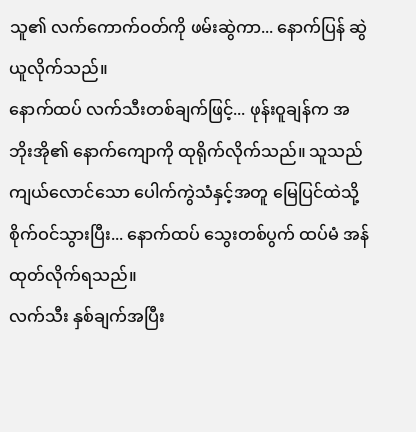သူ၏ လက်ကောက်ဝတ်ကို ဖမ်းဆွဲကာ... နောက်ပြန် ဆွဲယူလိုက်သည်။
နောက်ထပ် လက်သီးတစ်ချက်ဖြင့်... ဖုန်းဝူချန်က အဘိုးအို၏ နောက်ကျောကို ထုရိုက်လိုက်သည်။ သူသည် ကျယ်လောင်သော ပေါက်ကွဲသံနှင့်အတူ မြေပြင်ထဲသို့ စိုက်ဝင်သွားပြီး... နောက်ထပ် သွေးတစ်ပွက် ထပ်မံ အန်ထုတ်လိုက်ရသည်။
လက်သီး နှစ်ချက်အပြီး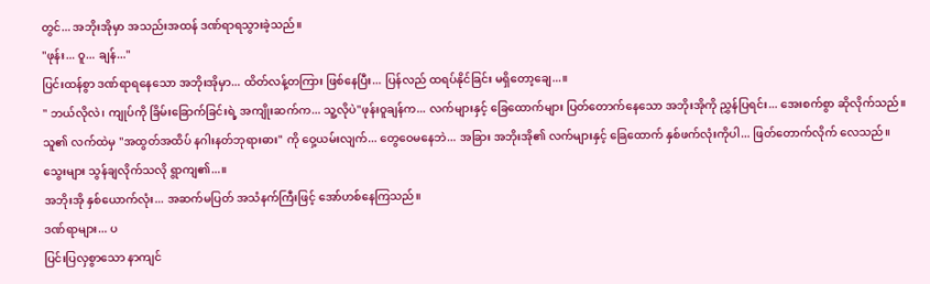တွင်... အဘိုးအိုမှာ အသည်းအထန် ဒဏ်ရာရသွားခဲ့သည်။
"ဖုန်း... ဝူ... ချန်..."
ပြင်းထန်စွာ ဒဏ်ရာရနေသော အဘိုးအိုမှာ... ထိတ်လန့်တကြား ဖြစ်နေပြီး... ပြန်လည် ထရပ်နိုင်ခြင်း မရှိတော့ချေ...။
" ဘယ်လိုလဲ၊ ကျုပ်ကို ခြိမ်းခြောက်ခြင်းရဲ့ အကျိုးဆက်က... သူ့လိုပဲ"ဖုန်းဝူချန်က... လက်များနှင့် ခြေထောက်များ ပြတ်တောက်နေသော အဘိုးအိုကို ညွှန်ပြရင်း... အေးစက်စွာ ဆိုလိုက်သည်။
သူ၏ လက်ထဲမှ "အထွတ်အထိပ် နဂါးနတ်ဘုရားဓား" ကို ဝှေ့ယမ်းလျက်... တွေဝေမနေဘဲ... အခြား အဘိုးအို၏ လက်များနှင့် ခြေထောက် နှစ်ဖက်လုံးကိုပါ... ဖြတ်တောက်လိုက် လေသည်။
သွေးများ သွန်ချလိုက်သလို ရွာကျ၏...။
အဘိုးအို နှစ်ယောက်လုံး... အဆက်မပြတ် အသံနက်ကြီးဖြင့် အော်ဟစ်နေကြသည်။
ဒဏ်ရာများ... ပ
ပြင်းပြလှစွာသော နာကျင်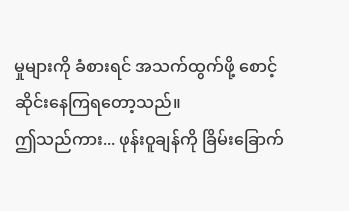မှုများကို ခံစားရင် အသက်ထွက်ဖို့ စောင့်ဆိုင်းနေကြရတော့သည်။
ဤသည်ကား... ဖုန်းဝူချန်ကို ခြိမ်းခြောက်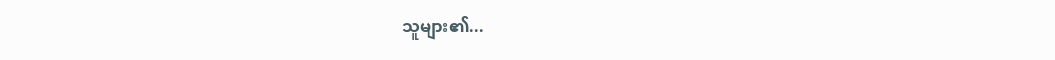သူများ၏...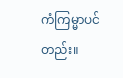ကံကြမ္မာပင်တည်း။